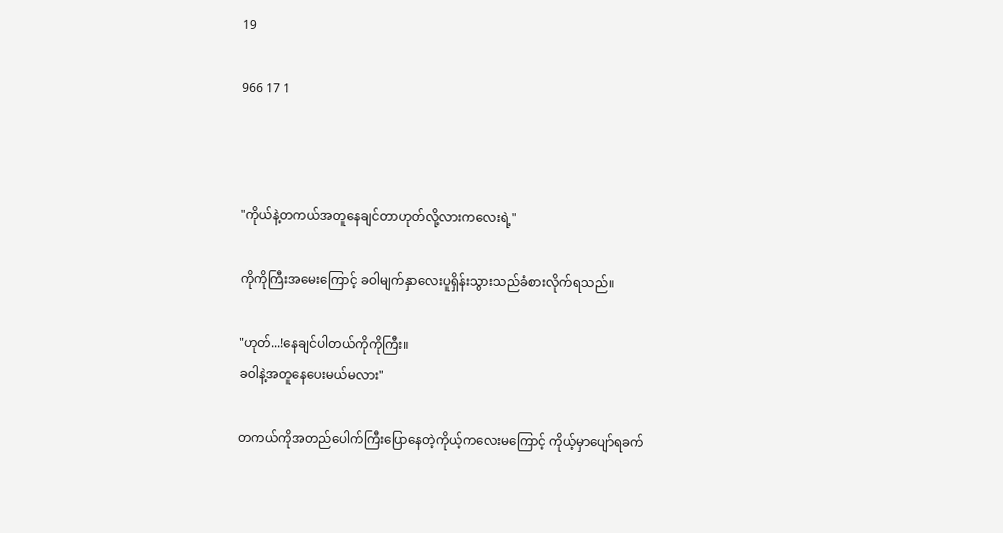19

966 17 1



"ကိုယ်နဲ့တကယ်အတူနေချင်တာဟုတ်လို့လားကလေးရဲ့"

ကိုကိုကြီးအမေးကြောင့် ခဝါမျက်နှာလေးပူရှိန်းသွားသည်ခံစားလိုက်ရသည်။

"ဟုတ်...!နေချင်ပါတယ်ကိုကိုကြီး။
ခဝါနဲ့အတူနေပေးမယ်မလား"

တကယ်ကိုအတည်ပေါက်ကြီးပြောနေတဲ့ကိုယ့်ကလေးမကြောင့် ကိုယ့်မှာပျော်ရခက်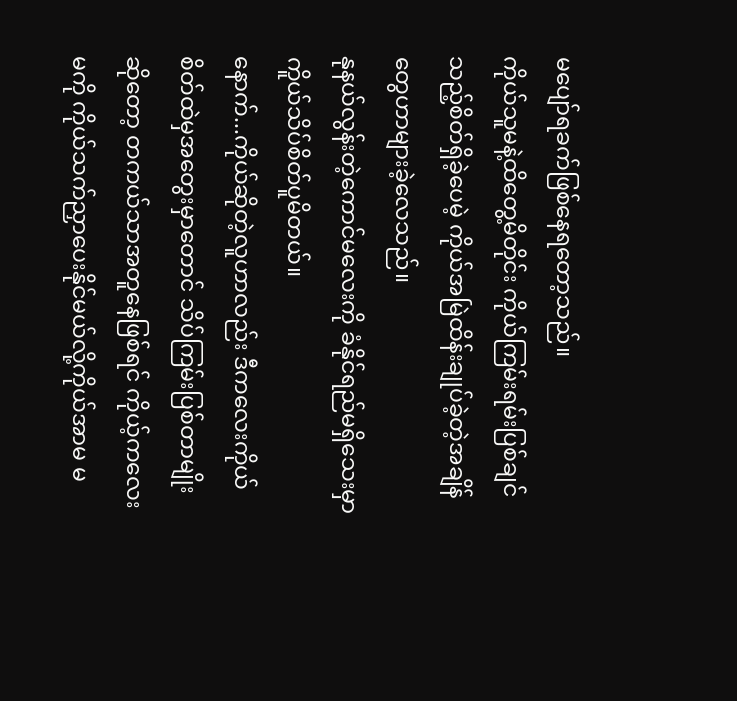မပျော်ရခက်ဖြစ်နေရတော့သည်။
ကိုယ်သူမနဲ့ထိတွေ့မိတိုင်း ကိုယ်ကြမ်းရမ်းပြစ်ချင်သည့်စိတ်ရှိခဲ့ပေမဲ့ ကိုယ်အမြဲထိန်းချုပ်ခဲ့တဲ့အချိန်တွေဟာများခဲ့လေသည်။
နုနယ်လွန်းတဲ့ကောင်မလေးကို ခံနိုင်ရည်မရှိသေးမှာကိူယ်သိပ်စိတ်ပူမိတယ်။
နောက်...ကိုယ်ဆိုတဲ့လူဟာလည်း ဒီကလေးကိုယ် စိတ်ထဲမှအတွေးမှာတောင် သိပ်ကြမ်းပြစ်တာမျိုးဆိုတော့ တကယ်သာအတူနေဖြစ်ရင် ကိုယ့်ကလေးမကို ကိုယ်သက်ညှာပေးနိုင်မယ်လို့ကိုယ်အာမ မ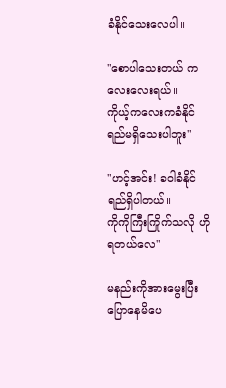ခံနိုင်သေးလေပါ။

"စောပါသေးတယ် ကလေးလေးရယ်။
ကိုယ့်ကလေးကခံနိုင်ရည်မရှိသေးပါဘူး"

"ဟင့်အင်း! ခဝါခံနိုင်ရည်ရှိပါတယ်။
ကိုကိုကြီးကြိုက်သလို ဟို ရတယ်လေ"

မနည်းကိုအားမွေးပြီး ပြောနေမိပေ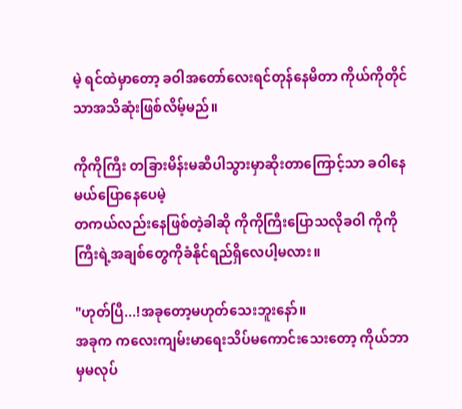မဲ့ ရင်ထဲမှာတော့ ခဝါအတော်လေးရင်တုန်နေမိတာ ကိုယ်ကိုတိုင်သာအသိဆုံးဖြစ်လိမ့်မည်။

ကိုကိုကြီး တခြားမိန်းမဆီပါသွားမှာဆိုးတာကြောင့်သာ ခဝါနေမယ်ပြောနေပေမဲ့
တကယ်လည်းနေဖြစ်တဲ့ခါဆို ကိုကိုကြီးပြောသလိုခဝါ ကိုကိုကြီးရဲ့အချစ်တွေကိုခံနိုင်ရည်ရှိလေပါ့မလား။

"ဟုတ်ပြီ...!အခုတော့မဟုတ်သေးဘူးနော်။
အခုက ကလေးကျမ်းမာရေးသိပ်မကောင်းသေးတော့ ကိုယ်ဘာမှမလုပ်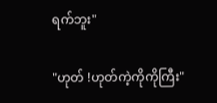ရက်ဘူး"

"ဟုတ် !ဟုတ်ကဲ့ကိုကိုကြီး"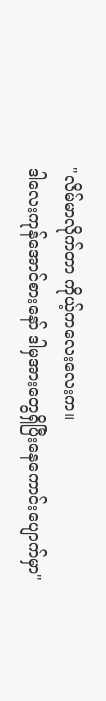"လိမ်မာလိုက်တာ ကိုယ့်ကလေးလေးက။
ဒါလေးကုန်အောင်စားနော် ဒါမှအားတွေရှိပြီးနေကောင်းပျောက်မှာ"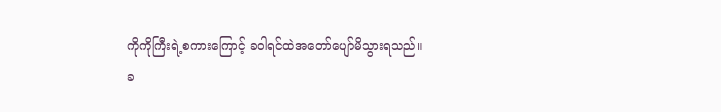ကိုကိုကြီးရဲ့စကားကြောင့် ခဝါရင်ထဲအတော်ပျော်မိသွားရသည်။
ခ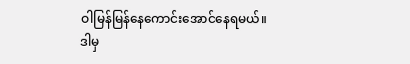ဝါမြန်မြန်နေကောင်းအောင်နေရမယ်။
ဒါမှ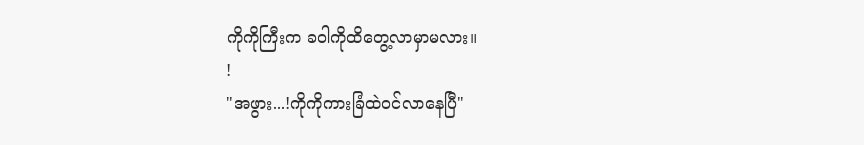ကိုကိုကြီးက ခဝါကိုထိတွေ့လာမှာမလား။
!
"အဖွား...!ကိုကိုကားခြံထဲဝင်လာနေပြီ"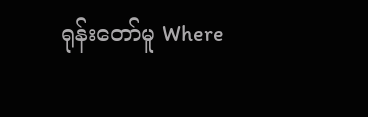ရုန်းတော်မူ Where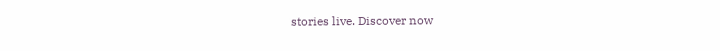stories live. Discover now